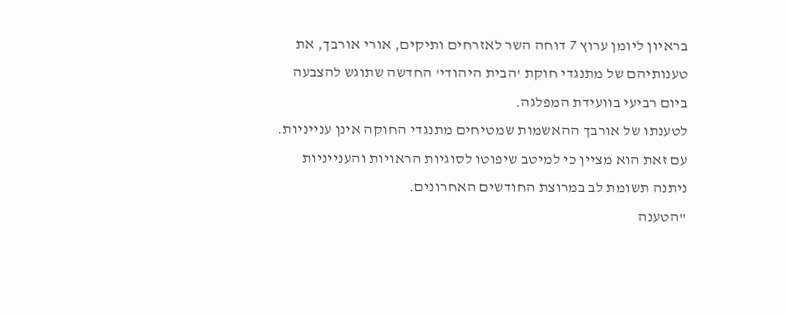בראיון ליומן ערוץ 7 דוחה השר לאזרחים ותיקים, אורי אורבך, את טענותיהם של מתנגדי חוקת 'הבית היהודי' החדשה שתוגש להצבעה ביום רביעי בוועידת המפלגה.
לטענתו של אורבך ההאשמות שמטיחים מתנגדי החוקה אינן ענייניות. עם זאת הוא מציין כי למיטב שיפוטו לסוגיות הראויות והענייניות ניתנה תשומת לב במרוצת החודשים האחרונים.
"הטענה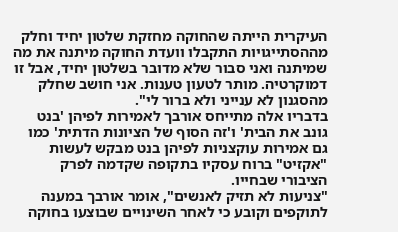העיקרית הייתה שהחוקה מחזקת שלטון יחיד וחלק מההסתייגויות התקבלו וועדת החוקה מיתנה את מה שמיתנה ואני סבור שלא מדובר בשלטון יחיד, אבל זו דמוקרטיה. מותר לטעון טענות. אני חושב שחלק מהסגנון לא ענייני ולא ברור לי".
בדבריו אלה מתייחס אורבך לאמירות לפיהן 'בנט גונב את הבית' ו'זה הסוף של הציונות הדתית' כמו גם אמירות עוקצניות לפיהן בנט מבקש לעשות "אקזיט" ברוח עסקיו בתקופה שקדמה לפרק הציבורי שבחייו.
"צניעות לא תזיק לאנשים", אומר אורבך במענה לתוקפים וקובע כי לאחר השינויים שבוצעו בחוקה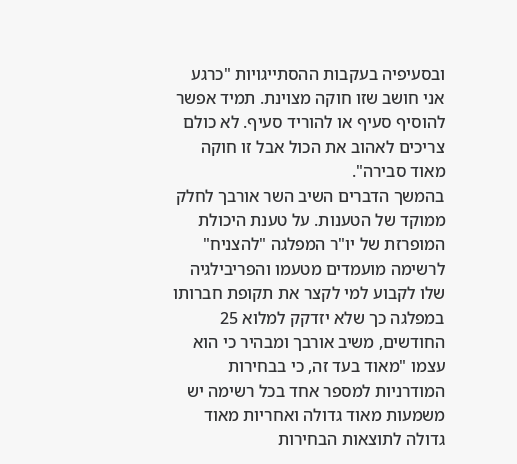ובסעיפיה בעקבות ההסתייגויות "כרגע אני חושב שזו חוקה מצוינת. תמיד אפשר להוסיף סעיף או להוריד סעיף. לא כולם צריכים לאהוב את הכול אבל זו חוקה מאוד סבירה".
בהמשך הדברים השיב השר אורבך לחלק ממוקד של הטענות. על טענת היכולת המופרזת של יו"ר המפלגה "להצניח" לרשימה מועמדים מטעמו והפריבילגיה שלו לקבוע למי לקצר את תקופת חברותו במפלגה כך שלא יזדקק למלוא 25 החודשים, משיב אורבך ומבהיר כי הוא עצמו "מאוד בעד זה, כי בבחירות המודרניות למספר אחד בכל רשימה יש משמעות מאוד גדולה ואחריות מאוד גדולה לתוצאות הבחירות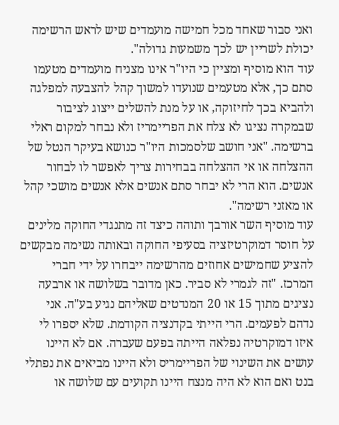ואני סבור שאחד מכל חמישה מועמדים שיש לראש הרשימה יכולת לשריין יש לכך משמעות גדולה".
עוד הוא מוסיף ומציין כי היו"ר אינו מצניח מועמדים מטעמו סתם כך, אלא מטעמים שנועדו למשוך קהל להצבעה למפלגה ולהביא בכך לחיזוקה, או על מנת להשלים ייצוג לציבור שבמקרה נציגו לא צלח את הפריימריז ולא נבחר למקום ראלי ברשימה. "אני חושב שלסמכות היו"ר כנושא בעיקר הנטל של ההצלחה או אי ההצלחה בבחירות צריך לאפשר לו לבחור אנשים. הוא הרי לא יבחר סתם אנשים אלא אנשים מושכי קהל או מאזני רשימה".
עוד מוסיף השר אורבך ותוהה כיצד זה מתנגדי החוקה מלינים על חוסר דמוקרטיזציה בסעיפי החוקה ובאותה נשימה מבקשים להציע שחמישים אחוזים מהרשימה ייבחרו על ידי חברי המרכז. "זה לגמרי לא סביר. כאן מדובר בשלושה או ארבעה נציגים מתוך 15 או 20 המנדטים שאליהם נגיע בע"ה. אני נדהם לפעמים. הרי הייתי בקדנציה הקודמת. שלא יספרו לי איזו דמוקרטיה נפלאה הייתה בפעם שעברה. אם לא היינו עושים את השינוי של הפריימריס ולא היינו מביאים את נפתלי בנט ואם הוא לא היה מנצח היינו תקועים עם שלושה או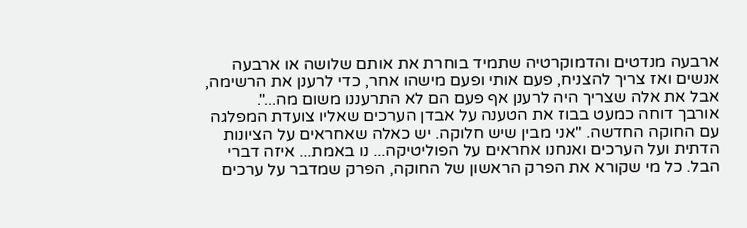ארבעה מנדטים והדמוקרטיה שתמיד בוחרת את אותם שלושה או ארבעה אנשים ואז צריך להצניח, פעם אותי ופעם מישהו אחר, כדי לרענן את הרשימה, אבל את אלה שצריך היה לרענן אף פעם הם לא התרעננו משום מה...".
אורבך דוחה כמעט בבוז את הטענה על אבדן הערכים שאליו צועדת המפלגה עם החוקה החדשה. "אני מבין שיש חלוקה. יש כאלה שאחראים על הציונות הדתית ועל הערכים ואנחנו אחראים על הפוליטיקה... נו באמת... איזה דברי הבל. כל מי שקורא את הפרק הראשון של החוקה, הפרק שמדבר על ערכים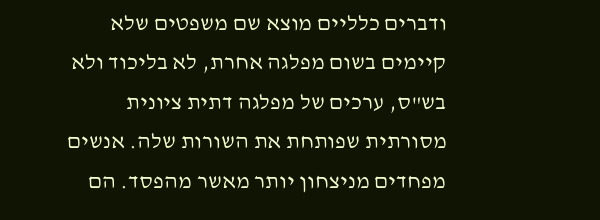ודברים כלליים מוצא שם משפטים שלא קיימים בשום מפלגה אחרת, לא בליכוד ולא בש"ס, ערכים של מפלגה דתית ציונית מסורתית שפותחת את השורות שלה. אנשים מפחדים מניצחון יותר מאשר מהפסד. הם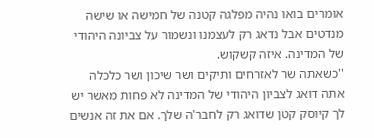אומרים בואו נהיה מפלגה קטנה של חמישה או שישה מנדטים אבל נדאג רק לעצמנו ונשמור על צביונה היהודי של המדינה. איזה קשקוש.
''כשאתה שר לאזרחים ותיקים ושר שיכון ושר כלכלה אתה דואג לצביון היהודי של המדינה לא פחות מאשר יש לך קיוסק קטן שדואג רק לחבר'ה שלך. אם את זה אנשים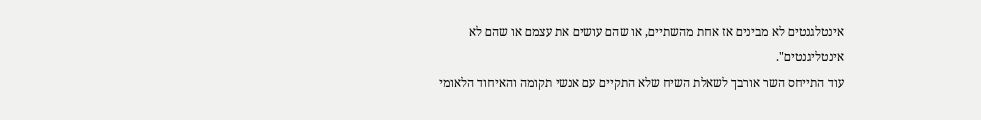אינטלגנטים לא מבינים אז אחת מהשתיים, או שהם עושים את עצמם או שהם לא אינטליגנטים".
עוד התייחס השר אורבך לשאלת השיח שלא התקיים עם אנשי תקומה והאיחוד הלאומי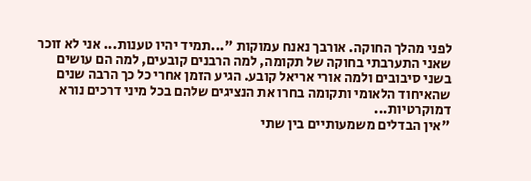לפני מהלך החוקה. אורבך נאנח עמוקות "...תמיד יהיו טענות... אני לא זוכר שאני התערבתי בחוקה של תקומה, למה הרבנים קובעים, למה הם עושים בשני סיבובים ולמה אורי אריאל קובע. הגיע הזמן אחרי כל כך הרבה שנים שהאיחוד הלאומי ותקומה בחרו את הנציגים שלהם בכל מיני דרכים נורא דמוקרטיות...
"אין הבדלים משמעותיים בין שתי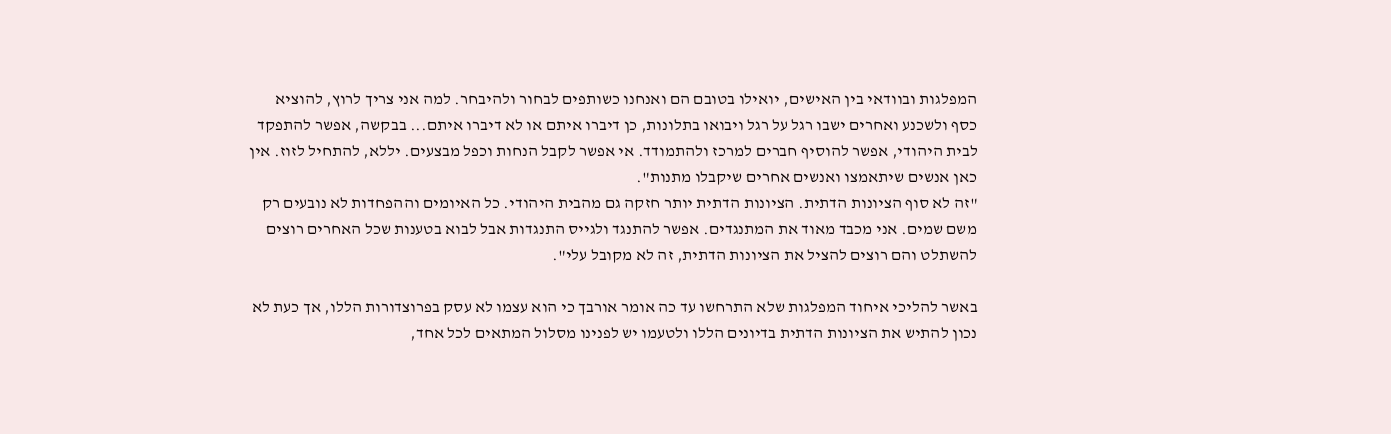המפלגות ובוודאי בין האישים, יואילו בטובם הם ואנחנו כשותפים לבחור ולהיבחר. למה אני צריך לרוץ, להוציא כסף ולשכנע ואחרים ישבו רגל על רגל ויבואו בתלונות, כן דיברו איתם או לא דיברו איתם... בבקשה, אפשר להתפקד לבית היהודי, אפשר להוסיף חברים למרכז ולהתמודד. אי אפשר לקבל הנחות וכפל מבצעים. יללא, להתחיל לזוז. אין כאן אנשים שיתאמצו ואנשים אחרים שיקבלו מתנות".
"זה לא סוף הציונות הדתית. הציונות הדתית יותר חזקה גם מהבית היהודי. כל האיומים וההפחדות לא נובעים רק משם שמים. אני מכבד מאוד את המתנגדים. אפשר להתנגד ולגייס התנגדות אבל לבוא בטענות שכל האחרים רוצים להשתלט והם רוצים להציל את הציונות הדתית, זה לא מקובל עלי".

באשר להליכי איחוד המפלגות שלא התרחשו עד כה אומר אורבך כי הוא עצמו לא עסק בפרוצדורות הללו, אך כעת לא נכון להתיש את הציונות הדתית בדיונים הללו ולטעמו יש לפנינו מסלול המתאים לכל אחד,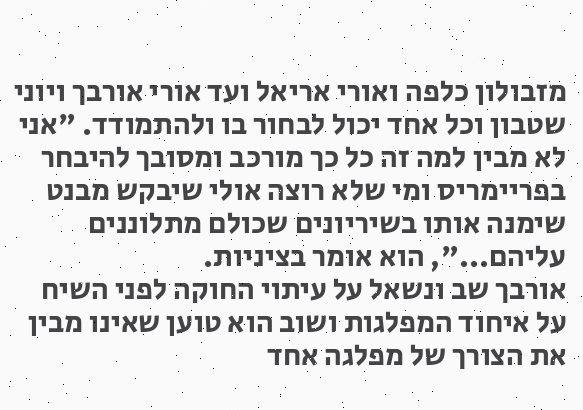מזבולון כלפה ואורי אריאל ועד אורי אורבך ויוני שטבון וכל אחד יכול לבחור בו ולהתמודד. "אני לא מבין למה זה כל כך מורכב ומסובך להיבחר בפריימריס ומי שלא רוצה אולי שיבקש מבנט שימנה אותו בשיריונים שכולם מתלוננים עליהם...", הוא אומר בציניות.
אורבך שב ונשאל על עיתוי החוקה לפני השיח על איחוד המפלגות ושוב הוא טוען שאינו מבין את הצורך של מפלגה אחד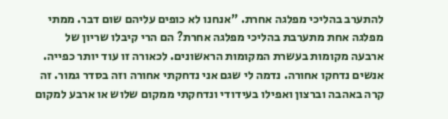להתערב בהליכי מפלגה אחרת. "אנחנו לא כופים עליהם שום דבר. ממתי מפלגה אחת מתערבת בהליכי מפלגה אחרת? הם הרי קיבלו שריון של ארבעה מקומות בעשרת המקומות הראשונים. לכאורה זו עוד יותר כפייה. אנשים נדחקו אחורה. נדמה לי שגם אני נדחקתי אחורה וזה בסדר גמור. זה קרה באהבה וברצון ואפילו בעידודי ונדחקתי ממקום שלוש או ארבע למקום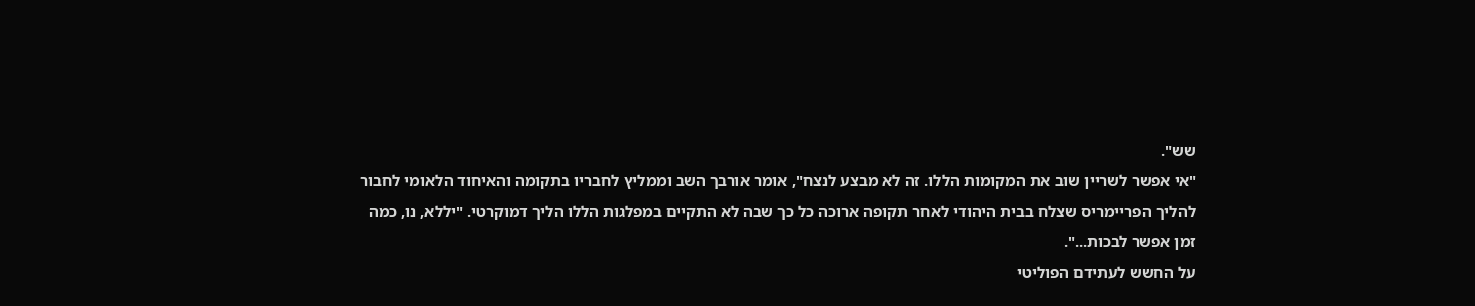שש".
"אי אפשר לשריין שוב את המקומות הללו. זה לא מבצע לנצח", אומר אורבך השב וממליץ לחבריו בתקומה והאיחוד הלאומי לחבור להליך הפריימריס שצלח בבית היהודי לאחר תקופה ארוכה כל כך שבה לא התקיים במפלגות הללו הליך דמוקרטי. "יללא, נו, כמה זמן אפשר לבכות...".
על החשש לעתידם הפוליטי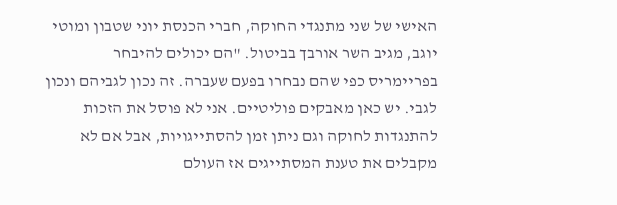האישי של שני מתנגדי החוקה, חברי הכנסת יוני שטבון ומוטי יוגב, מגיב השר אורבך בביטול. "הם יכולים להיבחר בפריימריס כפי שהם נבחרו בפעם שעברה. זה נכון לגביהם ונכון לגבי. יש כאן מאבקים פוליטיים. אני לא פוסל את הזכות להתנגדות לחוקה וגם ניתן זמן להסתייגויות, אבל אם לא מקבלים את טענת המסתייגים אז העולם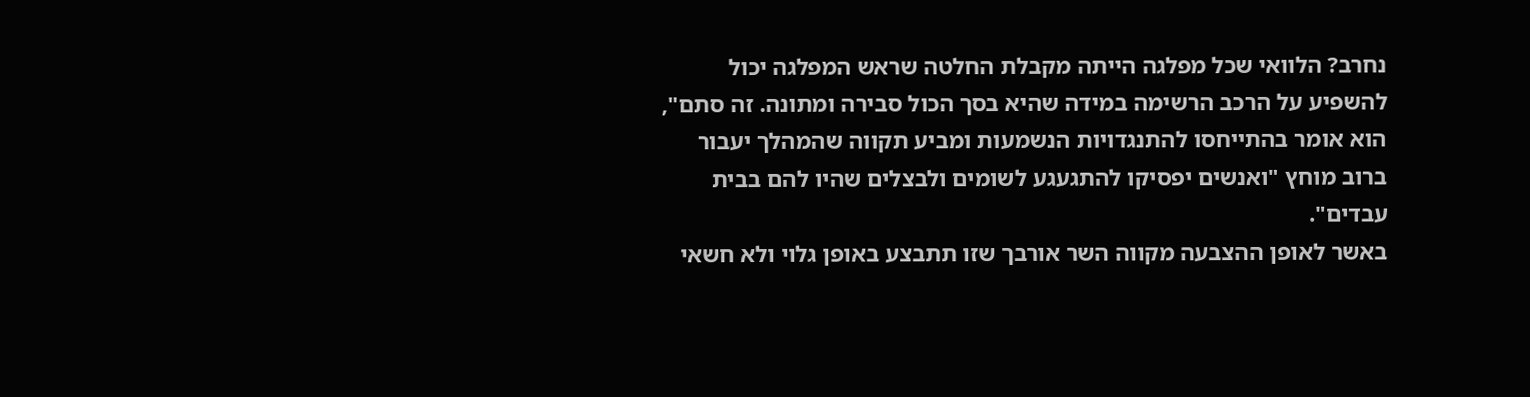נחרב? הלוואי שכל מפלגה הייתה מקבלת החלטה שראש המפלגה יכול להשפיע על הרכב הרשימה במידה שהיא בסך הכול סבירה ומתונה. זה סתם", הוא אומר בהתייחסו להתנגדויות הנשמעות ומביע תקווה שהמהלך יעבור ברוב מוחץ "ואנשים יפסיקו להתגעגע לשומים ולבצלים שהיו להם בבית עבדים".
באשר לאופן ההצבעה מקווה השר אורבך שזו תתבצע באופן גלוי ולא חשאי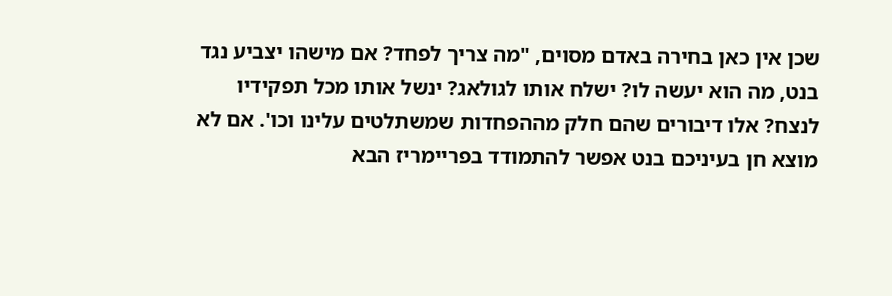שכן אין כאן בחירה באדם מסוים, "מה צריך לפחד? אם מישהו יצביע נגד בנט, מה הוא יעשה לו? ישלח אותו לגולאג? ינשל אותו מכל תפקידיו לנצח? אלו דיבורים שהם חלק מההפחדות שמשתלטים עלינו וכו'. אם לא מוצא חן בעיניכם בנט אפשר להתמודד בפריימריז הבא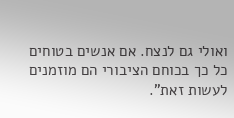ואולי גם לנצח. אם אנשים בטוחים כל כך בכוחם הציבורי הם מוזמנים לעשות זאת".